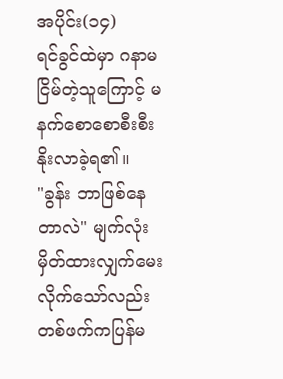အပိုင်း(၁၄)
ရင်ခွင်ထဲမှာ ဂနာမငြိမ်တဲ့သူကြောင့် မနက်စောစောစီးစီးနိုးလာခဲ့ရ၏။
"ခွန်း ဘာဖြစ်နေတာလဲ" မျက်လုံးမှိတ်ထားလျှက်မေးလိုက်သော်လည်း တစ်ဖက်ကပြန်မ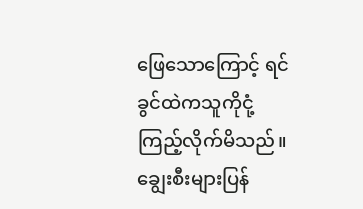ဖြေသောကြောင့် ရင်ခွင်ထဲကသူကိုငုံ့ကြည့်လိုက်မိသည်။
ချွေးစီးများပြန်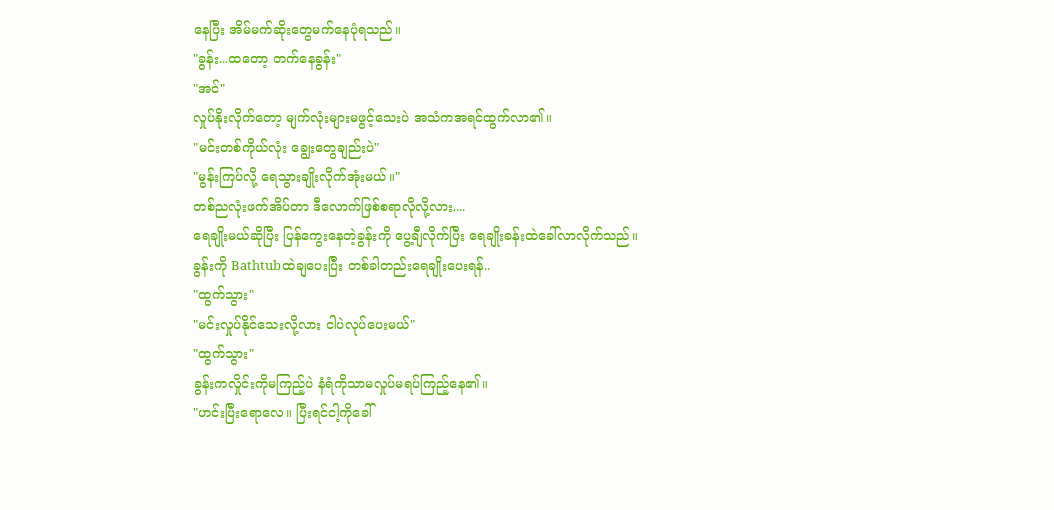နေပြီး အိမ်မက်ဆိုးတွေမက်နေပုံရသည်။
"ခွန်း...ထတော့ တက်နေခွန်း"
"အင်"
လှုပ်နိုးလိုက်တော့ မျက်လုံးများမဖွင့်သေးပဲ အသံကအရင်ထွက်လာ၏။
"မင်းတစ်ကိုယ်လုံး ချွေးတွေချည်းပဲ"
"မွန်းကြပ်လို့ ရေသွားချိုးလိုက်အုံးမယ်။"
တစ်ညလုံးဖက်အိပ်တာ ဒီလောက်ဖြစ်စရာလိုလို့လား....
ရေချိုးမယ်ဆိုပြီး ပြန်ကွေးနေတဲ့ခွန်းကို ပွေ့ချီလိုက်ပြီး ရေချိုးခန်းထဲခေါ်လာလိုက်သည်။
ခွန်းကို Bathtubထဲချပေးပြီး တစ်ခါတည်းရေချိုးပေးရန်..
"ထွက်သွား"
"မင်းလှုပ်နိုင်သေးလို့လား ငါပဲလုပ်ပေးမယ်"
"ထွက်သွား"
ခွန်းကလှိုင်းကိုမကြည့်ပဲ နံရံကိုသာမလှုပ်မရပ်ကြည့်နေ၏။
"ဟင်းပြီးရောလေ။ ပြီးရင်ငါ့ကိုခေါ်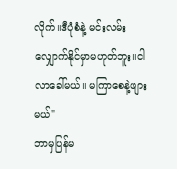လိုက်။ဒီပုံစံနဲ့ မင်းလမ်းလျှောက်နိုင်မှာမဟုတ်ဘူး။ငါလာခေါ်မယ်။ မကြာစေနဲ့ဖျားမယ်"
ဘာမှပြန်မ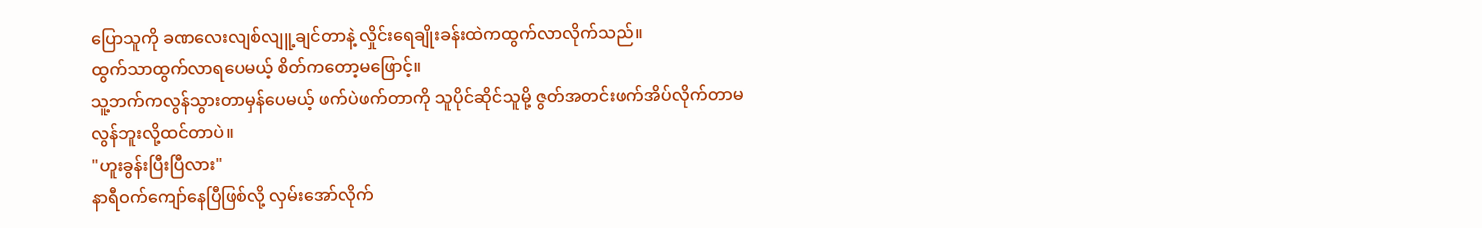ပြောသူကို ခဏလေးလျစ်လျူ့ချင်တာနဲ့ လှိုင်းရေချိုးခန်းထဲကထွက်လာလိုက်သည်။
ထွက်သာထွက်လာရပေမယ့် စိတ်ကတော့မဖြောင့်။
သူ့ဘက်ကလွန်သွားတာမှန်ပေမယ့် ဖက်ပဲဖက်တာကို သူပိုင်ဆိုင်သူမို့ ဇွတ်အတင်းဖက်အိပ်လိုက်တာမလွန်ဘူးလို့ထင်တာပဲ။
"ဟူးခွန်းပြီးပြီလား"
နာရီဝက်ကျော်နေပြီဖြစ်လို့ လှမ်းအော်လိုက်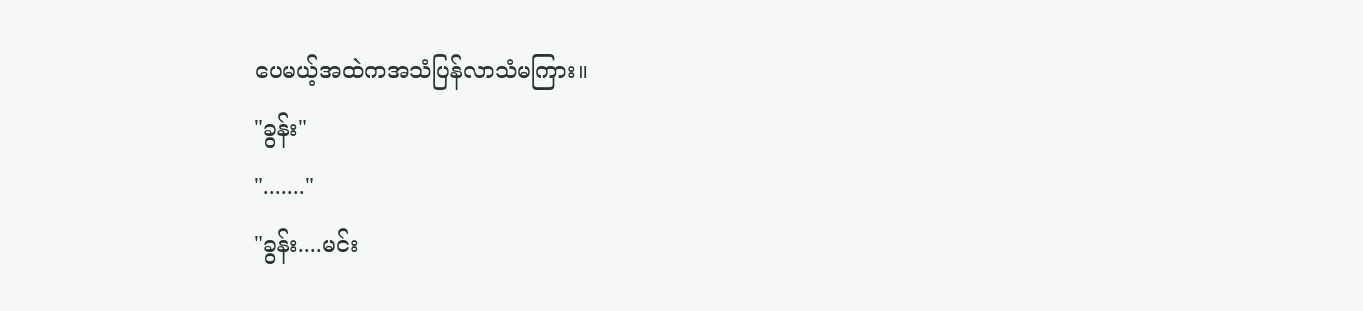ပေမယ့်အထဲကအသံပြန်လာသံမကြား။
"ခွန်း"
"......."
"ခွန်း....မင်း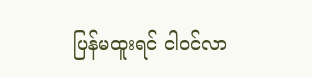ပြန်မထူးရင် ငါဝင်လာ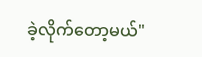ခဲ့လိုက်တော့မယ်"